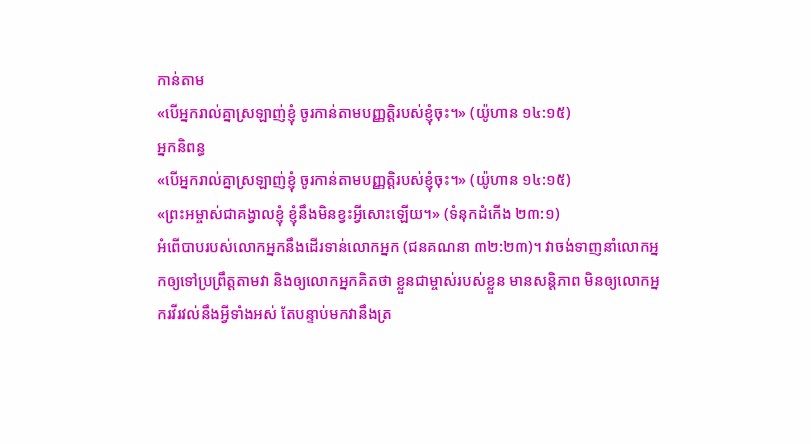កាន់តាម
«បើអ្នករាល់គ្នាស្រឡាញ់ខ្ញុំ ចូរកាន់តាមបញ្ញត្តិរបស់ខ្ញុំចុះ។» (យ៉ូហាន ១៤:១៥)
អ្នកនិពន្ធ
«បើអ្នករាល់គ្នាស្រឡាញ់ខ្ញុំ ចូរកាន់តាមបញ្ញត្តិរបស់ខ្ញុំចុះ។» (យ៉ូហាន ១៤:១៥)
«ព្រះអម្ចាស់ជាគង្វាលខ្ញុំ ខ្ញុំនឹងមិនខ្វះអ្វីសោះឡើយ។» (ទំនុកដំកើង ២៣:១)
អំពើបាបរបស់លោកអ្នកនឹងដើរទាន់លោកអ្នក (ជនគណនា ៣២:២៣)។ វាចង់ទាញនាំលោកអ្នកឲ្យទៅប្រព្រឹត្តតាមវា និងឲ្យលោកអ្នកគិតថា ខ្លួនជាម្ចាស់របស់ខ្លួន មានសន្តិភាព មិនឲ្យលោកអ្នករវីរវល់នឹងអ្វីទាំងអស់ តែបន្ទាប់មកវានឹងត្រ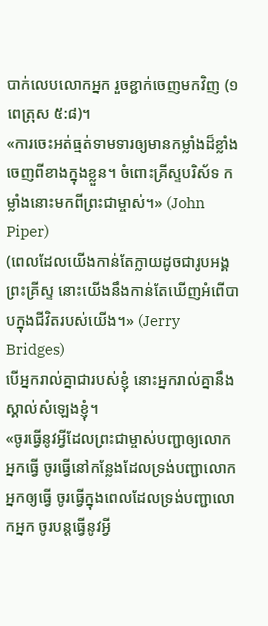បាក់លេបលោកអ្នក រួចខ្ជាក់ចេញមកវិញ (១ពេត្រុស ៥:៨)។
«ការចេះអត់ធ្មត់ទាមទារឲ្យមានកម្លាំងដ៏ខ្លាំងចេញពីខាងក្នុងខ្លួន។ ចំពោះគ្រីស្ទបរិស័ទ កម្លាំងនោះមកពីព្រះជាម្ចាស់។» (John Piper)
(ពេលដែលយើងកាន់តែក្លាយដូចជារូបអង្គព្រះគ្រីស្ទ នោះយើងនឹងកាន់តែឃើញអំពើបាបក្នុងជីវិតរបស់យើង។» (Jerry Bridges)
បើអ្នករាល់គ្នាជារបស់ខ្ញុំ នោះអ្នករាល់គ្នានឹងស្គាល់សំឡេងខ្ញុំ។
«ចូរធ្វើនូវអ្វីដែលព្រះជាម្ចាស់បញ្ជាឲ្យលោកអ្នកធ្វើ ចូរធ្វើនៅកន្លែងដែលទ្រង់បញ្ជាលោកអ្នកឲ្យធ្វើ ចូរធ្វើក្នុងពេលដែលទ្រង់បញ្ជាលោកអ្នក ចូរបន្តធ្វើនូវអ្វី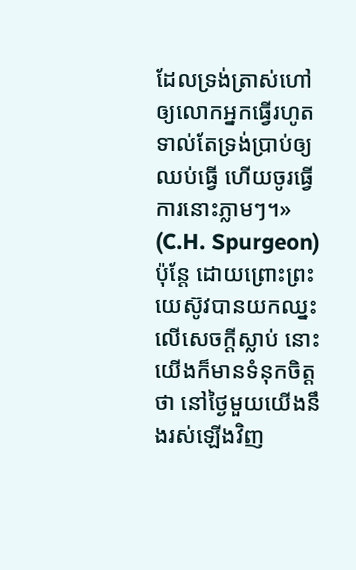ដែលទ្រង់ត្រាស់ហៅឲ្យលោកអ្នកធ្វើរហូតទាល់តែទ្រង់ប្រាប់ឲ្យឈប់ធ្វើ ហើយចូរធ្វើការនោះភ្លាមៗ។» (C.H. Spurgeon)
ប៉ុន្តែ ដោយព្រោះព្រះយេស៊ូវបានយកឈ្នះលើសេចក្ដីស្លាប់ នោះយើងក៏មានទំនុកចិត្តថា នៅថ្ងៃមួយយើងនឹងរស់ឡើងវិញ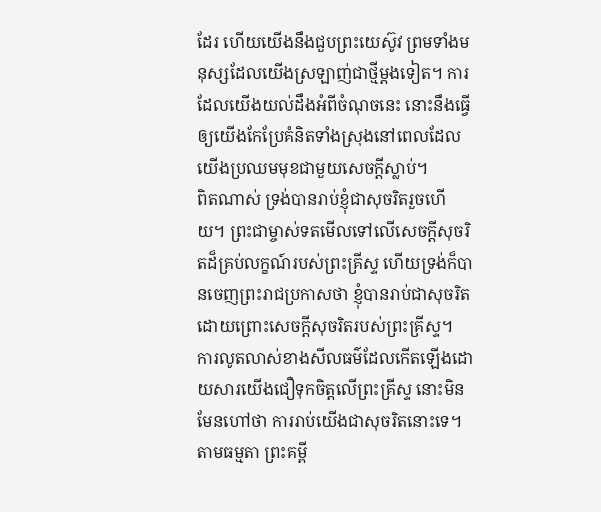ដែរ ហើយយើងនឹងជួបព្រះយេស៊ូវ ព្រមទាំងមនុស្សដែលយើងស្រឡាញ់ជាថ្មីម្ដងទៀត។ ការដែលយើងយល់ដឹងអំពីចំណុចនេះ នោះនឹងធ្វើឲ្យយើងកែប្រែគំនិតទាំងស្រុងនៅពេលដែលយើងប្រឈមមុខជាមួយសេចក្ដីស្លាប់។
ពិតណាស់ ទ្រង់បានរាប់ខ្ញុំជាសុចរិតរួចហើយ។ ព្រះជាម្ចាស់ទតមើលទៅលើសេចក្ដីសុចរិតដ៏គ្រប់លក្ខណ៍របស់ព្រះគ្រីស្ទ ហើយទ្រង់ក៏បានចេញព្រះរាជប្រកាសថា ខ្ញុំបានរាប់ជាសុចរិតដោយព្រោះសេចក្ដីសុចរិតរបស់ព្រះគ្រីស្ទ។
ការលូតលាស់ខាងសីលធម៌ដែលកើតឡើងដោយសារយើងជឿទុកចិត្តលើព្រះគ្រីស្ទ នោះមិនមែនហៅថា ការរាប់យើងជាសុចរិតនោះទេ។ តាមធម្មតា ព្រះគម្ពី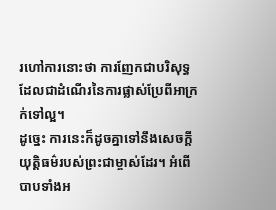រហៅការនោះថា ការញែកជាបរិសុទ្ធដែលជាដំណើរនៃការផ្លាស់ប្រែពីអាក្រក់ទៅល្អ។
ដូច្នេះ ការនេះក៏ដូចគ្នាទៅនឹងសេចក្ដីយុត្តិធម៌របស់ព្រះជាម្ចាស់ដែរ។ អំពើបាបទាំងអ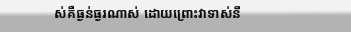ស់គឺធ្ងន់ធ្ងរណាស់ ដោយព្រោះវាទាស់នឹ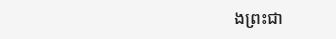ងព្រះជា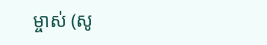ម្ចាស់ (សូ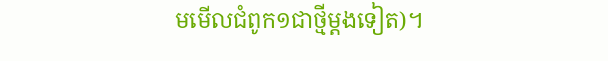មមើលជំពូក១ជាថ្មីម្ដងទៀត)។